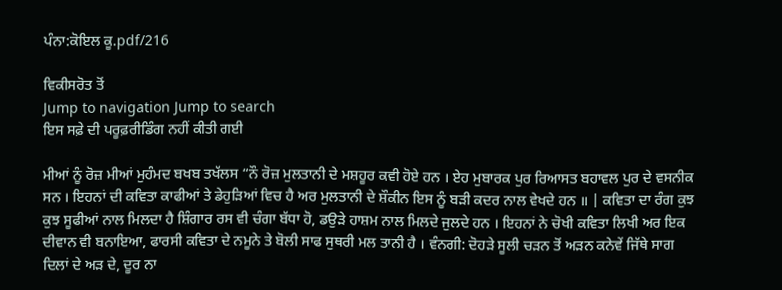ਪੰਨਾ:ਕੋਇਲ ਕੂ.pdf/216

ਵਿਕੀਸਰੋਤ ਤੋਂ
Jump to navigation Jump to search
ਇਸ ਸਫ਼ੇ ਦੀ ਪਰੂਫ਼ਰੀਡਿੰਗ ਨਹੀਂ ਕੀਤੀ ਗਈ

ਮੀਆਂ ਨੂੰ ਰੋਜ਼ ਮੀਆਂ ਮੁਹੰਮਦ ਬਖਬ ਤਖੱਲਸ “ਨੌ ਰੋਜ਼ ਮੁਲਤਾਨੀ ਦੇ ਮਸ਼ਹੂਰ ਕਵੀ ਹੋਏ ਹਨ । ਏਹ ਮੁਬਾਰਕ ਪੁਰ ਰਿਆਸਤ ਬਹਾਵਲ ਪੁਰ ਦੇ ਵਸਨੀਕ ਸਨ । ਇਹਨਾਂ ਦੀ ਕਵਿਤਾ ਕਾਫੀਆਂ ਤੇ ਡੇਹੁੜਿਆਂ ਵਿਚ ਹੈ ਅਰ ਮੁਲਤਾਨੀ ਦੇ ਸ਼ੌਕੀਨ ਇਸ ਨੂੰ ਬੜੀ ਕਦਰ ਨਾਲ ਵੇਖਦੇ ਹਨ ॥ | ਕਵਿਤਾ ਦਾ ਰੰਗ ਕੁਝ ਕੁਝ ਸੂਫੀਆਂ ਨਾਲ ਮਿਲਦਾ ਹੈ ਸ਼ਿੰਗਾਰ ਰਸ ਵੀ ਚੰਗਾ ਬੱਧਾ ਹੋ, ਡਉੜੇ ਹਾਸ਼ਮ ਨਾਲ ਮਿਲਦੇ ਜੁਲਦੇ ਹਨ । ਇਹਨਾਂ ਨੇ ਚੋਖੀ ਕਵਿਤਾ ਲਿਖੀ ਅਰ ਇਕ ਦੀਵਾਨ ਵੀ ਬਨਾਇਆ, ਫਾਰਸੀ ਕਵਿਤਾ ਦੇ ਨਮੂਨੇ ਤੇ ਬੋਲੀ ਸਾਫ ਸੁਥਰੀ ਮਲ ਤਾਨੀ ਹੈ । ਵੰਨਗੀ: ਦੋਹੜੇ ਸੂਲੀ ਚੜਨ ਤੋਂ ਅੜਨ ਕਨੇਵੇਂ ਜਿੱਥੇ ਸਾਗ ਦਿਲਾਂ ਦੇ ਅੜ ਦੇ, ਦੂਰ ਨਾ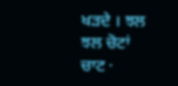ਖੜਦੇ । ਝਲ ਝਲ ਚੋਟਾਂ ਚਾਟ ·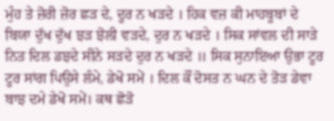ਮੁੰਹ ਤੇ ਜ਼ੋਰੀ ਜ਼ੋਰ ਛੜ ਦੇ, ਦੂਰ ਨ ਖੜਦੇ । ਹਿਕ ਵਜ਼ ਕੀ ਮਾਹਬੂਬਾਂ ਦੇ ਬਿਯਾ ਦੁੱਖ ਦੁੱਖ ਝੜ ਝੋਲੀ ਵੜਦੇ, ਦੁਰ ਨ ਖੜਦੇ । ਸਿਕ ਸਾਂਵਲ ਦੀ ਸਾੜੇ ਨਿਤ ਦਿਲ ਡਝਦੇ ਸੀਨੇ ਸੜਦੇ ਦੁਰ ਨ ਖੜਦੇ ॥ ਸਿਕ ਸੁਨਾਇਆ ਉਭਾ ਟੂਰ ਟੂਰ ਸਾਂਗ ਪਿਉਸੇ ਲੰਮੇ, ਡੇਖੋ ਸਮੇਂ । ਦਿਲ ਕੌਂ ਦੋਸਤ ਨ ਘਨ ਦੇ ਤੋੜ ਡੇਵਾ ਬਾਝ ਦਮੇ ਡੇਖੋ ਸਮੇਂ। ਕਥ ਛੋੜੋ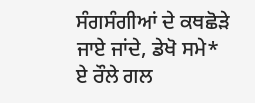ਸੰਗਸੰਗੀਆਂ ਦੇ ਕਥਛੋੜੇ ਜਾਏ ਜਾਂਦੇ, ਡੇਖੋ ਸਮੇ* ਏ ਰੌਲੇ ਗਲ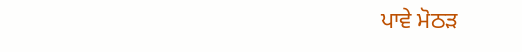ਪਾਵੇ ਮੋਠੜ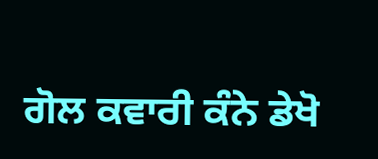ਗੋਲ ਕਵਾਰੀ ਕੰਨੇ ਡੇਖੋ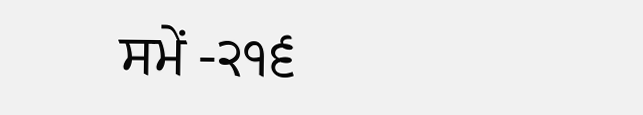ਸਮੇਂ -੨੧੬